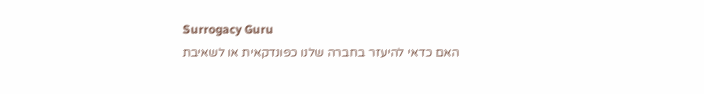Surrogacy Guru
האם כדאי להיעזר בחברה שלנו כפונדקאית או לשאיבת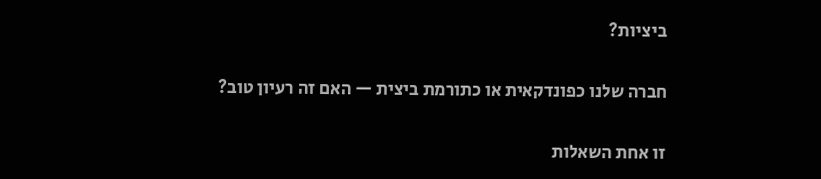ביציות?

חברה שלנו כפונדקאית או כתורמת ביצית — האם זה רעיון טוב?

זו אחת השאלות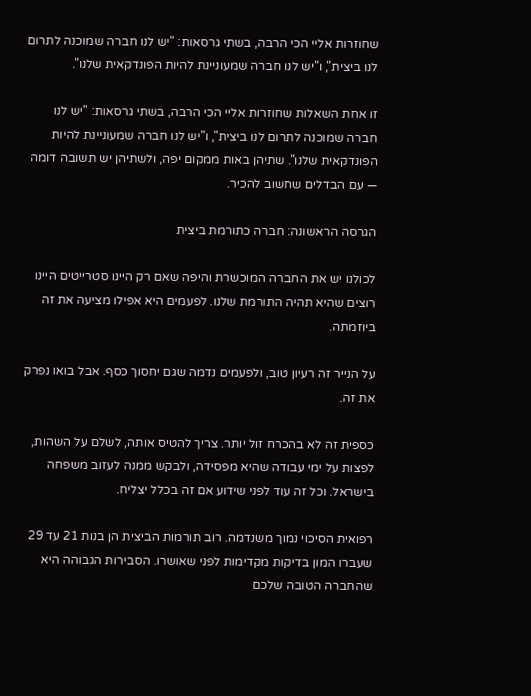שחוזרות אליי הכי הרבה, בשתי גרסאות: "יש לנו חברה שמוכנה לתרום לנו ביצית", ו"יש לנו חברה שמעוניינת להיות הפונדקאית שלנו".

זו אחת השאלות שחוזרות אליי הכי הרבה, בשתי גרסאות: "יש לנו חברה שמוכנה לתרום לנו ביצית", ו"יש לנו חברה שמעוניינת להיות הפונדקאית שלנו". שתיהן באות ממקום יפה, ולשתיהן יש תשובה דומה — עם הבדלים שחשוב להכיר.

הגרסה הראשונה: חברה כתורמת ביצית

לכולנו יש את החברה המוכשרת והיפה שאם רק היינו סטרייטים היינו רוצים שהיא תהיה התורמת שלנו. לפעמים היא אפילו מציעה את זה ביוזמתה.

על הנייר זה רעיון טוב, ולפעמים נדמה שגם יחסוך כסף. אבל בואו נפרק את זה.

כספית זה לא בהכרח זול יותר. צריך להטיס אותה, לשלם על השהות, לפצות על ימי עבודה שהיא מפסידה, ולבקש ממנה לעזוב משפחה בישראל. וכל זה עוד לפני שידוע אם זה בכלל יצליח.

רפואית הסיכוי נמוך משנדמה. רוב תורמות הביצית הן בנות 21 עד 29 שעברו המון בדיקות מקדימות לפני שאושרו. הסבירות הגבוהה היא שהחברה הטובה שלכם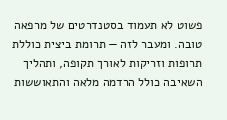פשוט לא תעמוד בסטנדרטים של מרפאה טובה. ומעבר לזה — תרומת ביצית כוללת תרופות וזריקות לאורך תקופה, ותהליך השאיבה כולל הרדמה מלאה והתאוששות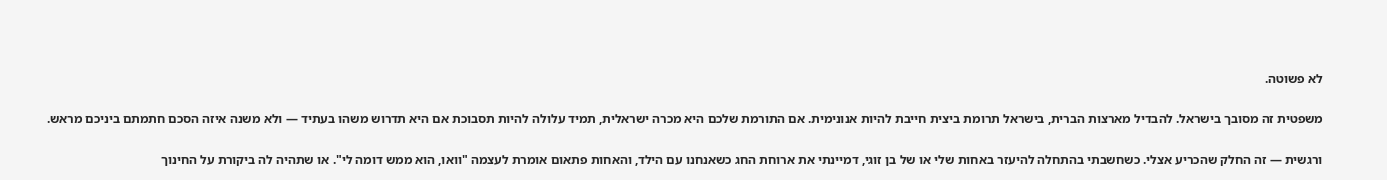לא פשוטה.

משפטית זה מסובך בישראל. להבדיל מארצות הברית, בישראל תרומת ביצית חייבת להיות אנונימית. אם התורמת שלכם היא מכרה ישראלית, תמיד עלולה להיות תסבוכת אם היא תדרוש משהו בעתיד — ולא משנה איזה הסכם חתמתם ביניכם מראש.

ורגשית — זה החלק שהכריע אצלי. כשחשבתי בהתחלה להיעזר באחות שלי או של בן זוגי, דמיינתי את ארוחת החג כשאנחנו עם הילד, והאחות פתאום אומרת לעצמה "וואו, הוא ממש דומה לי". או שתהיה לה ביקורת על החינוך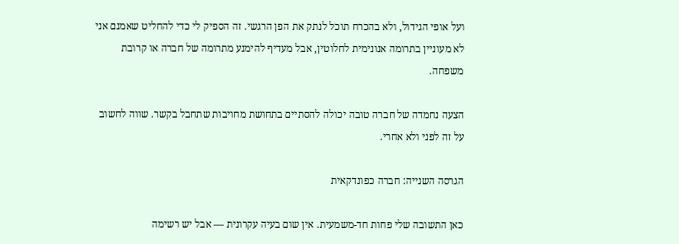ועל אופי הגידול, ולא בהכרח תוכל לנתק את הפן הרגשי. זה הספיק לי כדי להחליט שאמנם אני לא מעוניין בתרומה אנונימית לחלוטין, אבל מעדיף להימנע מתרומה של חברה או קרובת משפחה.

הצעה נחמדה של חברה טובה יכולה להסתיים בתחושת מחויבות שתחבל בקשר. שווה לחשוב על זה לפני ולא אחרי.

הגרסה השנייה: חברה כפונדקאית

כאן התשובה שלי פחות חד-משמעית. אין שום בעיה עקרונית — אבל יש רשימה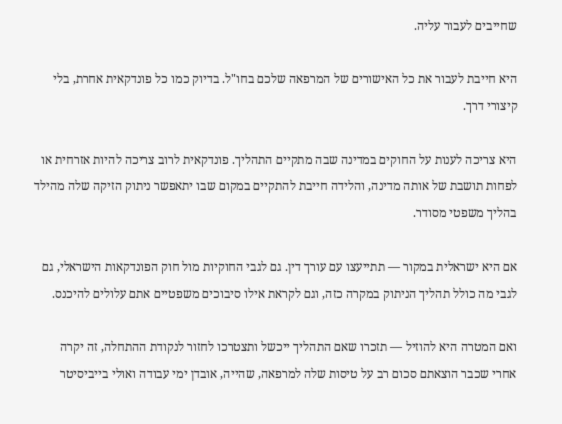שחייבים לעבור עליה.

היא חייבת לעבור את כל האישורים של המרפאה שלכם בחו"ל. בדיוק כמו כל פונדקאית אחרת, בלי קיצורי דרך.

היא צריכה לענות על החוקים במדינה שבה מתקיים התהליך. פונדקאית לרוב צריכה להיות אזרחית או לפחות תושבת של אותה מדינה, והלידה חייבת להתקיים במקום שבו יתאפשר ניתוק הזיקה שלה מהילד בהליך משפטי מסודר.

אם היא ישראלית במקור — תתייעצו עם עורך דין. גם לגבי החוקיות מול חוק הפונדקאות הישראלי, גם לגבי מה כולל תהליך הניתוק במקרה כזה, וגם לקראת אילו סיבוכים משפטיים אתם עלולים להיכנס.

ואם המטרה היא להוזיל — תזכרו שאם התהליך ייכשל ותצטרכו לחזור לנקודת ההתחלה, זה יקרה אחרי שכבר הוצאתם סכום רב על טיסות שלה למרפאה, שהייה, אובדן ימי עבודה ואולי בייביסיטר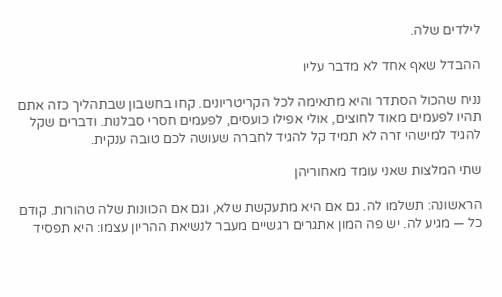לילדים שלה.

ההבדל שאף אחד לא מדבר עליו

נניח שהכול הסתדר והיא מתאימה לכל הקריטריונים. קחו בחשבון שבתהליך כזה אתם תהיו לפעמים מאוד לחוצים, אולי אפילו כועסים, לפעמים חסרי סבלנות. ודברים שקל להגיד למישהי זרה לא תמיד קל להגיד לחברה שעושה לכם טובה ענקית.

שתי המלצות שאני עומד מאחוריהן

הראשונה: תשלמו לה. גם אם היא מתעקשת שלא, וגם אם הכוונות שלה טהורות. קודם כל — מגיע לה. יש פה המון אתגרים רגשיים מעבר לנשיאת ההריון עצמו: היא תפסיד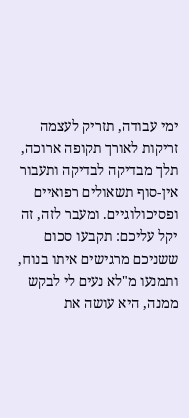ימי עבודה, תזריק לעצמה זריקות לאורך תקופה ארוכה, תלך מבדיקה לבדיקה ותעבור אין-סוף תשאולים רפואיים ופסיכולוגיים. ומעבר לזה, זה יקל עליכם: תקבעו סכום ששניכם מרגישים איתו בנוח, ותמנעו מ"לא נעים לי לבקש ממנה, היא עושה את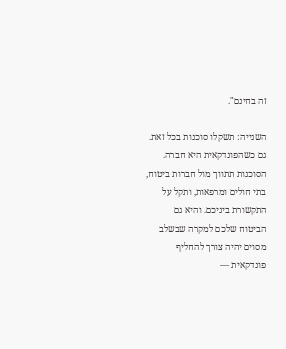זה בחינם".

השנייה: תשקלו סוכנות בכל זאת. גם כשהפונדקאית היא חברה. הסוכנות תתווך מול חברות ביטוח, בתי חולים ומרפאות, ותקל על התקשורת ביניכם. והיא גם הביטוח שלכם למקרה שבשלב מסוים יהיה צורך להחליף פונדקאית —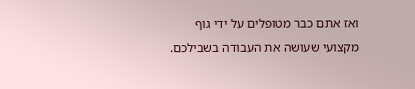ואז אתם כבר מטופלים על ידי גוף מקצועי שעושה את העבודה בשבילכם.